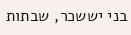בני יששכר, שבתות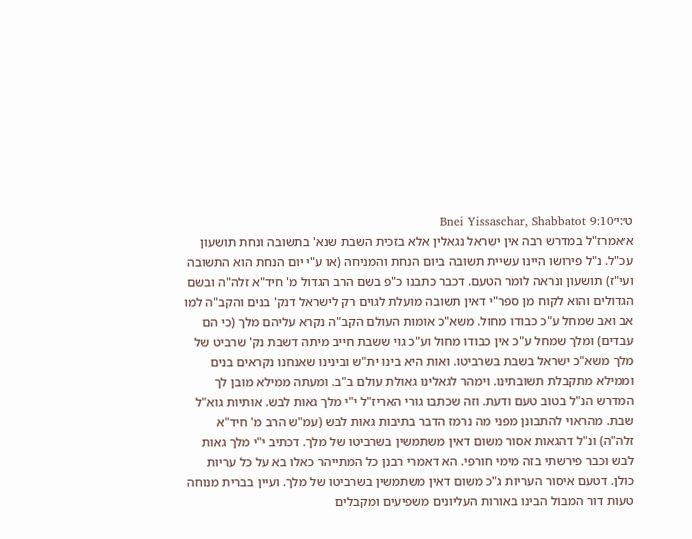ט׳:י׳Bnei Yissaschar, Shabbatot 9:10
א׳אמרז"ל במדרש רבה אין ישראל נגאלין אלא בזכית השבת שנא' בתשובה ונחת תושעון עכ"ל. נ"ל פירושו היינו עשיית תשובה ביום הנחת והמניחה (או ע"י יום הנחת הוא התשובה ועי"ז) תושעון ונראה לומר הטעם. דכבר כתבנו כ"פ בשם הרב הגדול מ' חיד"א זלה"ה ובשם הגדולים והוא לקוח מן ספר"י דאין תשובה מועלת לגוים רק לישראל דנק' בנים והקב"ה למו אב ואב שמחל ע"כ כבודו מחול. משא"כ אומות העולם הקב"ה נקרא עליהם מלך (כי הם עבדים) ומלך שמחל ע"כ אין כבודו מחול וע"כ גוי ששבת חייב מיתה דשבת נק' שרביט של מלך משא"כ ישראל בשבת בשרביטו. ואות היא בינו ית"ש ובינינו שאנחנו נקראים בנים וממילא מתקבלת תשובתינו. וימהר לגאלינו גאולת עולם ב"ב. ומעתה ממילא מובן לך המדרש הנ"ל בטוב טעם ודעת. וזה שכתבו גורי האריז"ל י"י מלך גאות לבש. אותיות גוא"ל שבת. מהראוי להתבונן מפני מה נרמז הדבר בתיבות גאות לבש (עמ"ש הרב מ' חיד"א זלה"ה) ונ"ל דהגאות אסור משום דאין משתמשין בשרביטו של מלך. דכתיב י"י מלך גאות לבש וכבר פירשתי בזה מימי חורפי. הא דאמרי רבנן כל המתייהר כאלו בא על כל עריות כולן. דטעם איסור העריות ג"כ משום דאין משתמשין בשרביטו של מלך. ועיין בברית מנוחה טעות דור המבול הבינו באורות העליונים משפיעים ומקבלים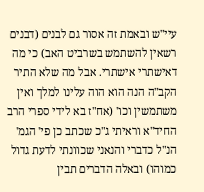עיי"ש ובאמת זה אסור גם לבנים (דבנים רשאין להשתמש בשרביט האב) כי מה דאישתרי אישתרי. אבל מה שלא התיר הקב"ה הנה הוא הוה עלינו למלך ואין משתמשין וכו' (אח"ז בא לידי ספרי הרב החיד"א וראיתי ג"כ שכתב כן פי' הגמ' הנ"ל כדברי והנאני שכוונתי לדעת גדול כמוהו) ובאלה הדברים תבין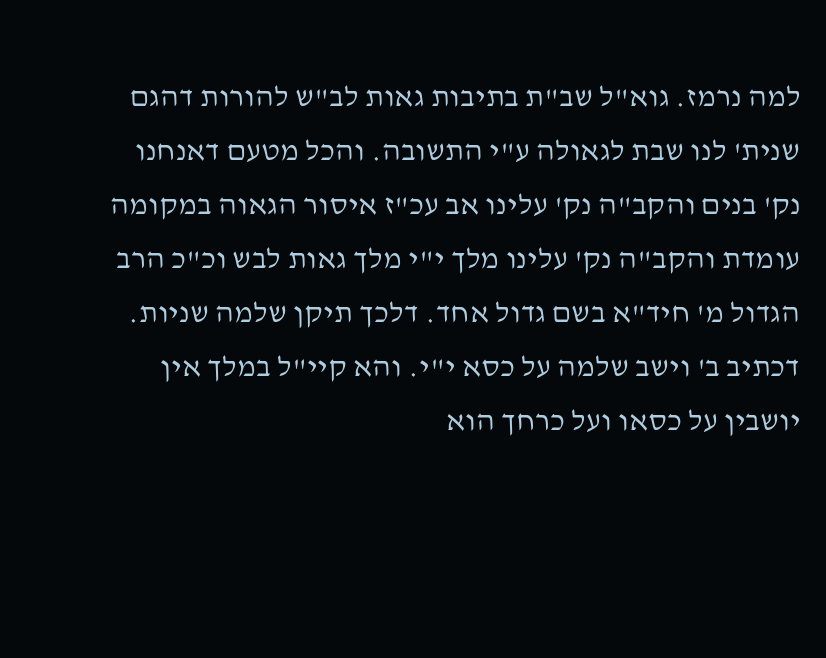למה נרמז. גוא"ל שב"ת בתיבות גאות לב"ש להורות דהגם שנית' לנו שבת לגאולה ע"י התשובה. והכל מטעם דאנחנו נק' בנים והקב"ה נק' עלינו אב עכ"ז איסור הגאוה במקומה עומדת והקב"ה נק' עלינו מלך י"י מלך גאות לבש וכ"כ הרב הגדול מ' חיד"א בשם גדול אחד. דלכך תיקן שלמה שניות. דכתיב ב' וישב שלמה על כסא י"י. והא קיי"ל במלך אין יושבין על כסאו ועל כרחך הוא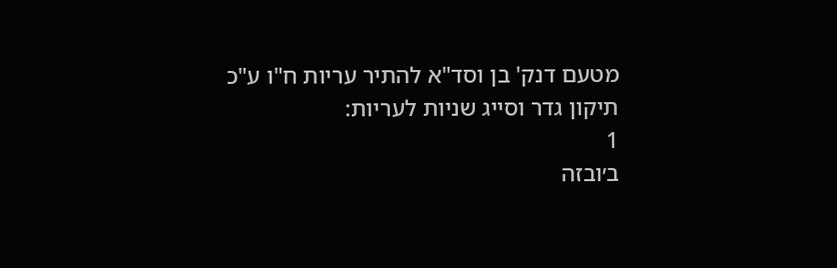מטעם דנק' בן וסד"א להתיר עריות ח"ו ע"כ תיקון גדר וסייג שניות לעריות:
1
ב׳ובזה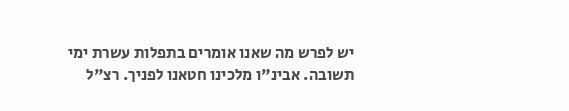יש לפרש מה שאנו אומרים בתפלות עשרת ימי תשובה. אבינ"ו מלכינו חטאנו לפניך. רצ"ל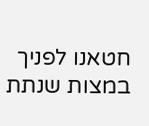חטאנו לפניך במצות שנתת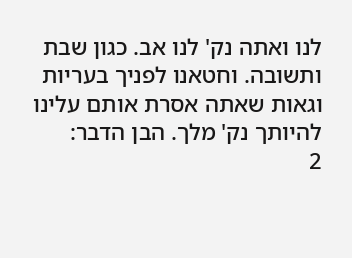לנו ואתה נק' לנו אב. כגון שבת ותשובה. וחטאנו לפניך בעריות וגאות שאתה אסרת אותם עלינו להיותך נק' מלך. הבן הדבר:
2